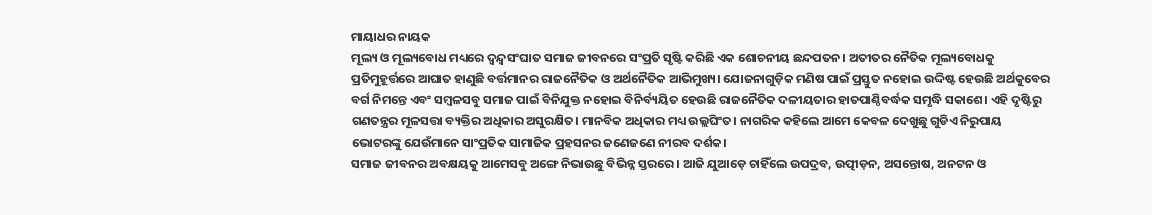ମାୟାଧର ନାୟକ
ମୂଲ୍ୟ ଓ ମୂଲ୍ୟବୋଧ ମଧ୍ୟରେ ଦ୍ୱନ୍ଦ୍ୱସଂଘାତ ସମାଜ ଜୀବନରେ ସଂପ୍ରତି ସୃଷ୍ଟି କରିଛି ଏକ ଶୋଚନୀୟ ଛନ୍ଦପତନ। ଅତୀତର ନୈତିକ ମୂଲ୍ୟବୋଧକୁ ପ୍ରତିମୁହୂର୍ତ୍ତରେ ଆଘାତ ହାଣୁଛି ବର୍ତ୍ତମାନର ରାଜନୈତିକ ଓ ଅର୍ଥନୈତିକ ଆଭିମୁଖ୍ୟ। ଯୋଜନାଗୁଡ଼ିକ ମଣିଷ ପାଇଁ ପ୍ରସ୍ତୁତ ନହୋଇ ଉଦ୍ଦିଷ୍ଟ ହେଉଛି ଅର୍ଥକୁବେର ବର୍ଗ ନିମନ୍ତେ ଏବଂ ସମ୍ବଳସବୁ ସମାଜ ପାଇଁ ବିନିଯୁକ୍ତ ନହୋଇ ବିନିର୍ବ୍ୟୟିତ ହେଉଛି ରାଜନୈତିକ ଦଳୀୟତାର ହାତପାଣ୍ଠିବର୍ଦ୍ଧକ ସମୃଦ୍ଧି ସକାଶେ। ଏହି ଦୃଷ୍ଟିରୁ ଗଣତନ୍ତ୍ରର ମୂଳସତ୍ତା ବ୍ୟକ୍ତିର ଅଧିକାର ଅସୁରକ୍ଷିତ। ମାନବିକ ଅଧିକାର ମଧ୍ୟ ଉଲ୍ଲଘିଂତ। ନାଗରିକ କହିଲେ ଆମେ କେବଳ ଦେଖୁଛୁ ଗୁଡିଏ ନିରୁପାୟ ଭୋଟରଙ୍କୁ ଯେଉଁମାନେ ସାଂପ୍ରତିକ ସାମାଜିକ ପ୍ରହସନର ଜଣେଜଣେ ନୀରବ ଦର୍ଶକ।
ସମାଜ ଜୀବନର ଅବକ୍ଷୟକୁ ଆମେସବୁ ଅଙ୍ଗେ ନିଭାଉଛୁ ବିଭିନ୍ନ ସ୍ତରରେ। ଆଜି ଯୁଆଡ଼େ ଚାହିଁଲେ ଉପଦ୍ରବ, ଉତ୍ପୀଡ଼ନ, ଅସନ୍ତୋଷ, ଅନଟନ ଓ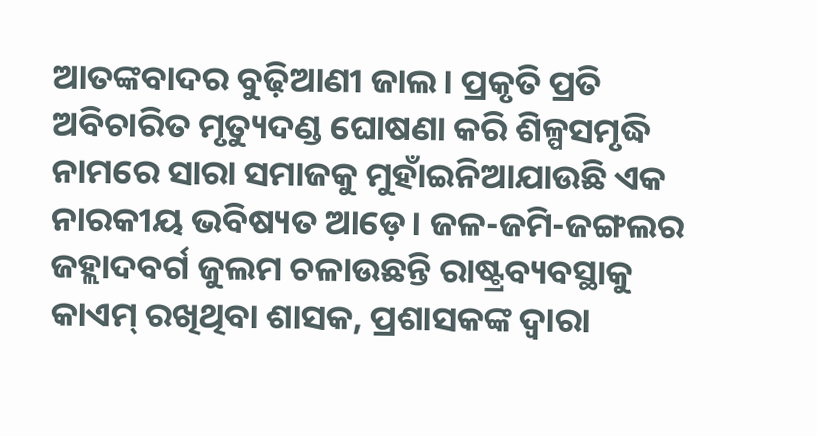ଆତଙ୍କବାଦର ବୁଢ଼ିଆଣୀ ଜାଲ। ପ୍ରକୃତି ପ୍ରତି ଅବିଚାରିତ ମୃତ୍ୟୁଦଣ୍ଡ ଘୋଷଣା କରି ଶିଳ୍ପସମୃଦ୍ଧି ନାମରେ ସାରା ସମାଜକୁ ମୁହାଁଇନିଆଯାଉଛି ଏକ ନାରକୀୟ ଭବିଷ୍ୟତ ଆଡ଼େ। ଜଳ-ଜମି-ଜଙ୍ଗଲର ଜହ୍ଲାଦବର୍ଗ ଜୁଲମ ଚଳାଉଛନ୍ତି ରାଷ୍ଟ୍ରବ୍ୟବସ୍ଥାକୁ କାଏମ୍ ରଖିଥିବା ଶାସକ, ପ୍ରଶାସକଙ୍କ ଦ୍ୱାରା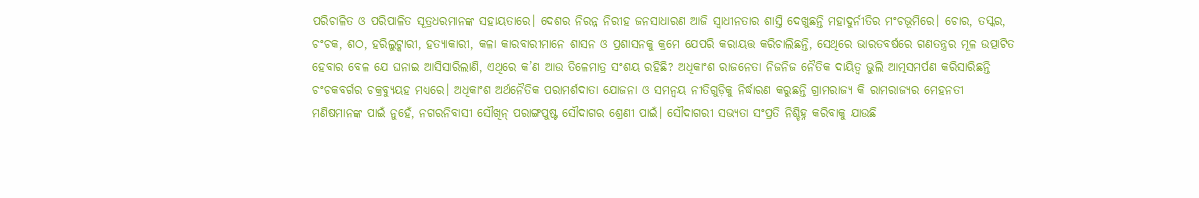ପରିଚାଳିତ ଓ ପରିପାଳିତ ସୂତ୍ରଧରମାନଙ୍କ ସହାୟତାରେ। ଦେଶର ନିରନ୍ନ ନିରୀହ ଜନସାଧାରଣ ଆଜି ସ୍ୱାଧୀନତାର ଶାସ୍ତି ଦେଖୁଛନ୍ତି ମହାଦୁର୍ନୀତିର ମଂଚଭୂମିରେ। ଚୋର, ତସ୍କର, ଚଂଚକ, ଶଠ, ହରିଲୁଟ୍କାରୀ, ହତ୍ୟାକାରୀ, କଳା କାରବାରୀମାନେ ଶାସନ ଓ ପ୍ରଶାସନକୁ କ୍ରମେ ଯେପରି କରାୟତ୍ତ କରିଚାଲିଛନ୍ତି, ସେଥିରେ ଭାରତବର୍ଷରେ ଗଣତନ୍ତ୍ରର ମୂଳ ଉତ୍ପାଟିତ ହେବାର ବେଳ ଯେ ଘନାଇ ଆସିସାରିଲାଣି, ଏଥିରେ କ’ଣ ଆଉ ତିଳେମାତ୍ର ସଂଶୟ ରହିଛି? ଅଧିକାଂଶ ରାଜନେତା ନିଜନିଜ ନୈତିକ ଦାୟିତ୍ୱ ଭୁଲି ଆତ୍ମସମର୍ପଣ କରିସାରିଛନ୍ତି ଚଂଚକବର୍ଗର ଚକ୍ରବ୍ୟୁୟହ ମଧ୍ୟରେ। ଅଧିକାଂଶ ଅର୍ଥନୈତିକ ପରାମର୍ଶଦାତା ଯୋଜନା ଓ ସମନ୍ୱୟ ନୀତିଗୁଡ଼ିକୁ ନିର୍ଦ୍ଧାରଣ କରୁଛନ୍ତି ଗ୍ରାମରାଜ୍ୟ କି ରାମରାଜ୍ୟର ମେହନତୀ ମଣିଷମାନଙ୍କ ପାଇଁ ନୁହେଁ, ନଗରନିବାସୀ ସୌଖିନ୍ ପରାଙ୍ଗପୁଷ୍ଟ ସୌଦାଗର ଶ୍ରେଣୀ ପାଇଁ। ସୌଦାଗରୀ ସଭ୍ୟତା ସଂପ୍ରତି ନିଶ୍ଚିହ୍ନ କରିବାକୁ ଯାଉଛି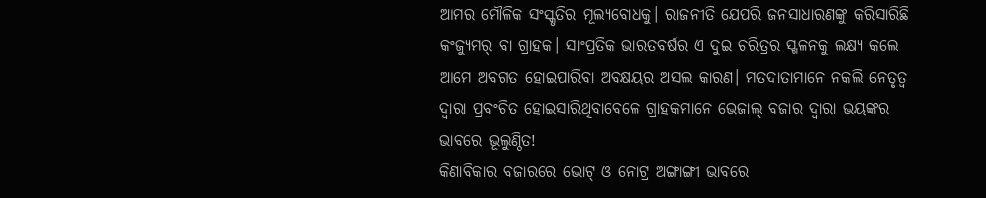ଆମର ମୌଳିକ ସଂସ୍କୃତିର ମୂଲ୍ୟବୋଧକୁ। ରାଜନୀତି ଯେପରି ଜନସାଧାରଣଙ୍କୁ କରିସାରିଛି କଂଜ୍ୟୁମର୍ ବା ଗ୍ରାହକ। ସାଂପ୍ରତିକ ଭାରତବର୍ଷର ଏ ଦୁଇ ଚରିତ୍ରର ସ୍ଖଳନକୁ ଲକ୍ଷ୍ୟ କଲେ ଆମେ ଅବଗତ ହୋଇପାରିବା ଅବକ୍ଷୟର ଅସଲ କାରଣ। ମତଦାତାମାନେ ନକଲି ନେତୃତ୍ୱ ଦ୍ୱାରା ପ୍ରବଂଚିତ ହୋଇସାରିଥିବାବେଳେ ଗ୍ରାହକମାନେ ଭେଜାଲ୍ ବଜାର ଦ୍ୱାରା ଭୟଙ୍କର ଭାବରେ ଭୂଲୁଣ୍ଠିତ!
କିଣାବିକାର ବଜାରରେ ଭୋଟ୍ ଓ ନୋଟ୍ର ଅଙ୍ଗାଙ୍ଗୀ ଭାବରେ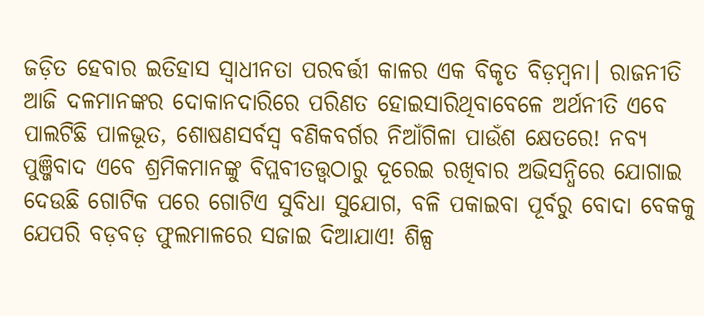ଜଡ଼ିତ ହେବାର ଇତିହାସ ସ୍ୱାଧୀନତା ପରବର୍ତ୍ତୀ କାଳର ଏକ ବିକୃତ ବିଡ଼ମ୍ବନା। ରାଜନୀତି ଆଜି ଦଳମାନଙ୍କର ଦୋକାନଦାରିରେ ପରିଣତ ହୋଇସାରିଥିବାବେଳେ ଅର୍ଥନୀତି ଏବେ ପାଲଟିଛି ପାଳଭୂତ, ଶୋଷଣସର୍ବସ୍ୱ ବଣିକବର୍ଗର ନିଆଁଗିଳା ପାଉଁଶ କ୍ଷେତରେ! ନବ୍ୟ ପୁଞ୍ଜିବାଦ ଏବେ ଶ୍ରମିକମାନଙ୍କୁ ବିପ୍ଲବୀତତ୍ତ୍ୱଠାରୁ ଦୂରେଇ ରଖିବାର ଅଭିସନ୍ଧିରେ ଯୋଗାଇ ଦେଉଛି ଗୋଟିକ ପରେ ଗୋଟିଏ ସୁବିଧା ସୁଯୋଗ, ବଳି ପକାଇବା ପୂର୍ବରୁ ବୋଦା ବେକକୁ ଯେପରି ବଡ଼ବଡ଼ ଫୁଲମାଳରେ ସଜାଇ ଦିଆଯାଏ! ଶିଳ୍ପ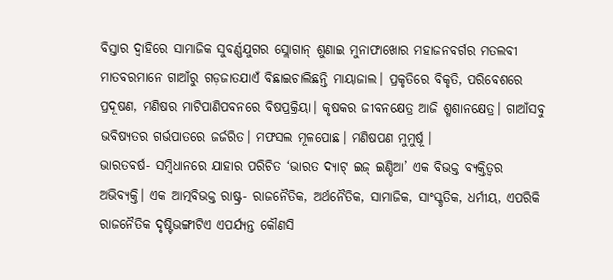ବିସ୍ତାର ଦ୍ୱାହିରେ ସାମାଜିକ ସୁବର୍ଣ୍ଣଯୁଗର ସ୍ଲୋଗାନ୍ ଶୁଣାଇ ମୁନାଫାଖୋର ମହାଜନବର୍ଗର ମତଲବୀ ମାତବରମାନେ ଗାଆଁରୁ ଗଡ଼ଜାତଯାଏଁ ବିଛାଇଚାଲିଛନ୍ତି ମାୟାଜାଲ। ପ୍ରକୃତିରେ ବିକୃତି, ପରିବେଶରେ ପ୍ରଦୂଷଣ, ମଣିଷର ମାଟିପାଣିପବନରେ ବିଷପ୍ରକ୍ରିୟା। କୃଷକର ଜୀବନକ୍ଷେତ୍ର ଆଜି ଶ୍ମଶାନକ୍ଷେତ୍ର। ଗାଆଁସବୁ ଭବିଷ୍ୟତର ଗର୍ଭପାତରେ ଜର୍ଜରିତ। ମଫସଲ ମୂଳପୋଛ। ମଣିଷପଣ ମୁମୁର୍ଷୂ।
ଭାରତବର୍ଷ- ସମ୍ବିଧାନରେ ଯାହାର ପରିଚିତ ‘ଭାରତ ଦ୍ୟାଟ୍ ଇଜ୍ ଇଣ୍ଡିଆ’ ଏକ ବିଭକ୍ତ ବ୍ୟକ୍ତିତ୍ୱର ଅଭିବ୍ୟକ୍ତି। ଏକ ଆତ୍ମବିଭକ୍ତ ରାଷ୍ଟ୍ର- ରାଜନୈତିକ, ଅର୍ଥନୈତିକ, ସାମାଜିକ, ସାଂସ୍କୃତିକ, ଧର୍ମୀୟ, ଏପରିକି ରାଜନୈତିକ ଦୃଷ୍ଟିଭଙ୍ଗୀଟିଏ ଏପର୍ଯ୍ୟନ୍ତ କୌଣସି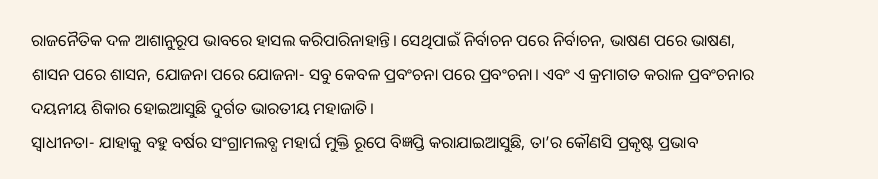ରାଜନୈତିକ ଦଳ ଆଶାନୁରୂପ ଭାବରେ ହାସଲ କରିପାରିନାହାନ୍ତି। ସେଥିପାଇଁ ନିର୍ବାଚନ ପରେ ନିର୍ବାଚନ, ଭାଷଣ ପରେ ଭାଷଣ, ଶାସନ ପରେ ଶାସନ, ଯୋଜନା ପରେ ଯୋଜନା- ସବୁ କେବଳ ପ୍ରବଂଚନା ପରେ ପ୍ରବଂଚନା। ଏବଂ ଏ କ୍ରମାଗତ କରାଳ ପ୍ରବଂଚନାର ଦୟନୀୟ ଶିକାର ହୋଇଆସୁଛି ଦୁର୍ଗତ ଭାରତୀୟ ମହାଜାତି।
ସ୍ୱାଧୀନତା- ଯାହାକୁ ବହୁ ବର୍ଷର ସଂଗ୍ରାମଲବ୍ଧ ମହାର୍ଘ ମୁକ୍ତି ରୂପେ ବିଜ୍ଞପ୍ତି କରାଯାଇଆସୁଛି, ତା’ର କୌଣସି ପ୍ରକୃଷ୍ଟ ପ୍ରଭାବ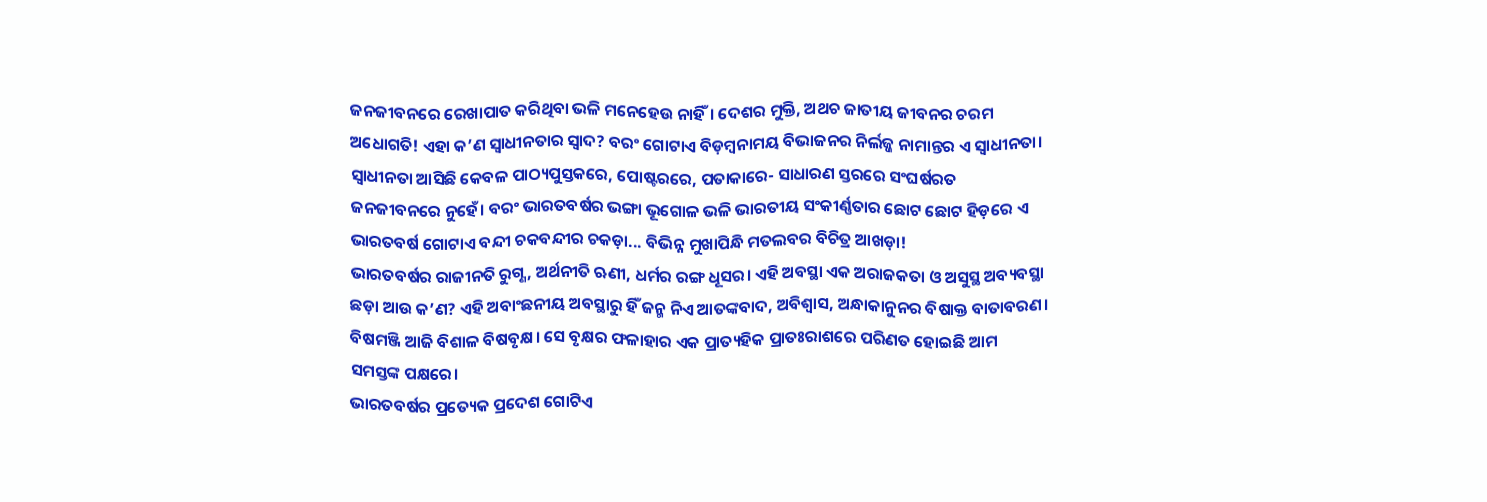ଜନଜୀବନରେ ରେଖାପାତ କରିଥିବା ଭଳି ମନେହେଉ ନାହିଁ। ଦେଶର ମୁକ୍ତି, ଅଥଚ ଜାତୀୟ ଜୀବନର ଚରମ ଅଧୋଗତି! ଏହା କ’ଣ ସ୍ୱାଧୀନତାର ସ୍ୱାଦ? ବରଂ ଗୋଟାଏ ବିଡ଼ମ୍ବନାମୟ ବିଭାଜନର ନିର୍ଲଜ୍ଜ ନାମାନ୍ତର ଏ ସ୍ୱାଧୀନତା। ସ୍ୱାଧୀନତା ଆସିଛି କେବଳ ପାଠ୍ୟପୁସ୍ତକରେ, ପୋଷ୍ଟରରେ, ପତାକାରେ- ସାଧାରଣ ସ୍ତରରେ ସଂଘର୍ଷରତ ଜନଜୀବନରେ ନୁହେଁ। ବରଂ ଭାରତବର୍ଷର ଭଙ୍ଗା ଭୂଗୋଳ ଭଳି ଭାରତୀୟ ସଂକୀର୍ଣ୍ଣତାର ଛୋଟ ଛୋଟ ହିଡ଼ରେ ଏ ଭାରତବର୍ଷ ଗୋଟାଏ ବନ୍ଦୀ ଚକବନ୍ଦୀର ଚକଡ଼ା... ବିଭିନ୍ନ ମୁଖାପିନ୍ଧି ମତଲବର ବିଚିତ୍ର ଆଖଡ଼ା!
ଭାରତବର୍ଷର ରାଜୀନତି ରୁଗ୍ଣ, ଅର୍ଥନୀତି ଋଣୀ, ଧର୍ମର ରଙ୍ଗ ଧୂସର। ଏହି ଅବସ୍ଥା ଏକ ଅରାଜକତା ଓ ଅସୁସ୍ଥ ଅବ୍ୟବସ୍ଥା ଛଡ଼ା ଆଉ କ’ଣ? ଏହି ଅବାଂଛନୀୟ ଅବସ୍ଥାରୁ ହିଁ ଜନ୍ମ ନିଏ ଆତଙ୍କବାଦ, ଅବିଶ୍ୱାସ, ଅନ୍ଧାକାନୁନର ବିଷାକ୍ତ ବାତାବରଣ। ବିଷମଞ୍ଜି ଆଜି ବିଶାଳ ବିଷବୃକ୍ଷ। ସେ ବୃକ୍ଷର ଫଳାହାର ଏକ ପ୍ରାତ୍ୟହିକ ପ୍ରାତଃରାଶରେ ପରିଣତ ହୋଇଛି ଆମ ସମସ୍ତଙ୍କ ପକ୍ଷରେ।
ଭାରତବର୍ଷର ପ୍ରତ୍ୟେକ ପ୍ରଦେଶ ଗୋଟିଏ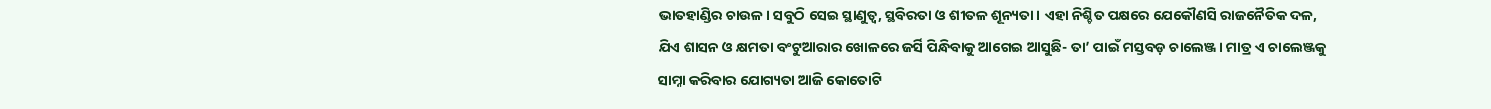ଭାତହାଣ୍ଡିର ଚାଉଳ। ସବୁଠି ସେଇ ସ୍ଥାଣୁତ୍ୱ, ସ୍ଥବିରତା ଓ ଶୀତଳ ଶୂନ୍ୟତା। ଏହା ନିଶ୍ଚିତ ପକ୍ଷରେ ଯେକୌଣସି ରାଜନୈତିକ ଦଳ, ଯିଏ ଶାସନ ଓ କ୍ଷମତା ବଂଟୁଆରାର ଖୋଳରେ ଜର୍ସି ପିନ୍ଧିବାକୁ ଆଗେଇ ଆସୁଛି- ତା’ ପାଇଁ ମସ୍ତବଡ଼ ଚାଲେଞ୍ଜ। ମାତ୍ର ଏ ଚାଲେଞ୍ଜକୁ ସାମ୍ନା କରିବାର ଯୋଗ୍ୟତା ଆଜି କୋତୋଟି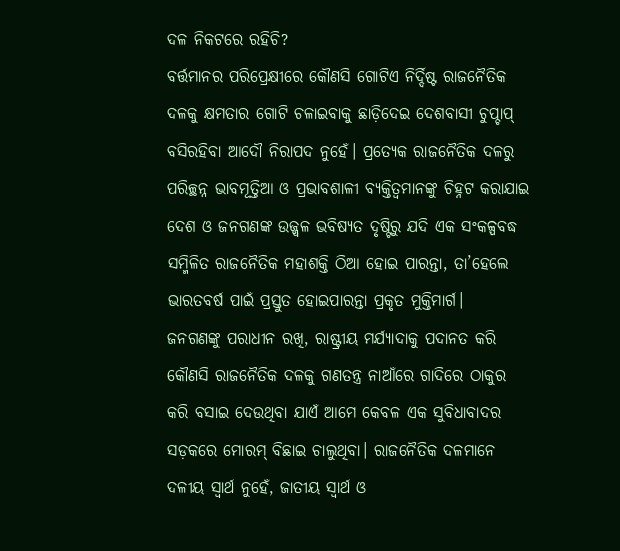ଦଳ ନିକଟରେ ରହିଚି?
ବର୍ତ୍ତମାନର ପରିପ୍ରେକ୍ଷୀରେ କୌଣସି ଗୋଟିଏ ନିର୍ଦ୍ଦିଷ୍ଟ ରାଜନୈତିକ ଦଳକୁ କ୍ଷମତାର ଗୋଟି ଚଳାଇବାକୁ ଛାଡ଼ିଦେଇ ଦେଶବାସୀ ଚୁପ୍ଚାପ୍ ବସିରହିବା ଆଦୌ ନିରାପଦ ନୁହେଁ। ପ୍ରତ୍ୟେକ ରାଜନୈତିକ ଦଳରୁ ପରିଚ୍ଛନ୍ନ ଭାବମୂତ୍ତିଆ ଓ ପ୍ରଭାବଶାଳୀ ବ୍ୟକ୍ତିତ୍ୱମାନଙ୍କୁ ଚିହ୍ନଟ କରାଯାଇ ଦେଶ ଓ ଜନଗଣଙ୍କ ଉଜ୍ଜ୍ୱଳ ଭବିଷ୍ୟତ ଦୃଷ୍ଟିରୁ ଯଦି ଏକ ସଂକଳ୍ପବଦ୍ଧ ସମ୍ମିଳିତ ରାଜନୈତିକ ମହାଶକ୍ତି ଠିଆ ହୋଇ ପାରନ୍ତା, ତା’ହେଲେ ଭାରତବର୍ଷ ପାଇଁ ପ୍ରସ୍ତୁତ ହୋଇପାରନ୍ତା ପ୍ରକୃତ ମୁକ୍ତିମାର୍ଗ।
ଜନଗଣଙ୍କୁ ପରାଧୀନ ରଖି, ରାଷ୍ଟ୍ରୀୟ ମର୍ଯ୍ୟାଦାକୁ ପଦାନତ କରି କୌଣସି ରାଜନୈତିକ ଦଳକୁ ଗଣତନ୍ତ୍ର ନାଆଁରେ ଗାଦିରେ ଠାକୁର କରି ବସାଇ ଦେଉଥିବା ଯାଏଁ ଆମେ କେବଳ ଏକ ସୁବିଧାବାଦର ସଡ଼କରେ ମୋରମ୍ ବିଛାଇ ଚାଲୁଥିବା। ରାଜନୈତିକ ଦଳମାନେ ଦଳୀୟ ସ୍ୱାର୍ଥ ନୁହେଁ, ଜାତୀୟ ସ୍ୱାର୍ଥ ଓ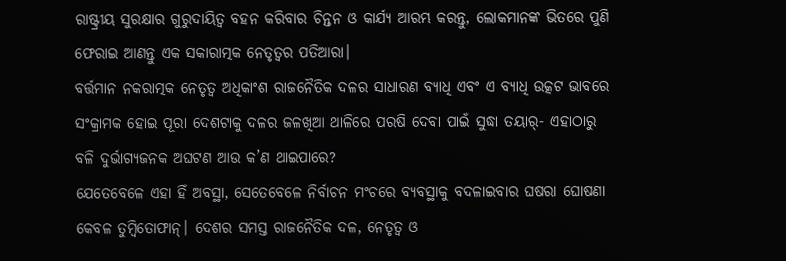ରାଷ୍ଟ୍ରୀୟ ସୁରକ୍ଷାର ଗୁରୁଦାୟିତ୍ୱ ବହନ କରିବାର ଚିନ୍ତନ ଓ କାର୍ଯ୍ୟ ଆରମ୍ଭ କରନ୍ତୁ, ଲୋକମାନଙ୍କ ଭିତରେ ପୁଣି ଫେରାଇ ଆଣନ୍ତୁ ଏକ ସକାରାତ୍ମକ ନେତୃତ୍ୱର ପତିଆରା।
ବର୍ତ୍ତମାନ ନକରାତ୍ମକ ନେତୃତ୍ୱ ଅଧିକାଂଶ ରାଜନୈତିକ ଦଳର ସାଧାରଣ ବ୍ୟାଧି ଏବଂ ଏ ବ୍ୟାଧି ଉତ୍କଟ ଭାବରେ ସଂକ୍ରାମକ ହୋଇ ପୂରା ଦେଶଟାକୁ ଦଳର ଜଳଖିଆ ଥାଳିରେ ପରଷି ଦେବା ପାଇଁ ସୁଦ୍ଧା ତୟାର୍- ଏହାଠାରୁ ବଳି ଦୁର୍ଭାଗ୍ୟଜନକ ଅଘଟଣ ଆଉ କ’ଣ ଥାଇପାରେ?
ଯେତେବେଳେ ଏହା ହିଁ ଅବସ୍ଥା, ସେତେବେଳେ ନିର୍ବାଚନ ମଂଚରେ ବ୍ୟବସ୍ଥାକୁ ବଦଳାଇବାର ଘଷରା ଘୋଷଣା କେବଳ ତୁମ୍ବିତୋଫାନ୍। ଦେଶର ସମସ୍ତ ରାଜନୈତିକ ଦଳ, ନେତୃତ୍ୱ ଓ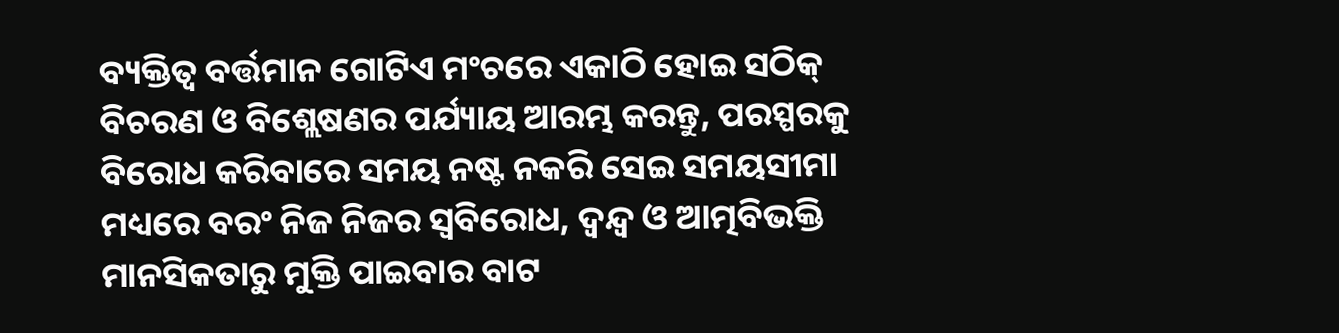ବ୍ୟକ୍ତିତ୍ୱ ବର୍ତ୍ତମାନ ଗୋଟିଏ ମଂଚରେ ଏକାଠି ହୋଇ ସଠିକ୍ ବିଚରଣ ଓ ବିଶ୍ଲେଷଣର ପର୍ଯ୍ୟାୟ ଆରମ୍ଭ କରନ୍ତୁ, ପରସ୍ପରକୁ ବିରୋଧ କରିବାରେ ସମୟ ନଷ୍ଟ ନକରି ସେଇ ସମୟସୀମା ମଧ୍ୟରେ ବରଂ ନିଜ ନିଜର ସ୍ୱବିରୋଧ, ଦ୍ୱନ୍ଦ୍ୱ ଓ ଆତ୍ମବିଭକ୍ତି ମାନସିକତାରୁ ମୁକ୍ତି ପାଇବାର ବାଟ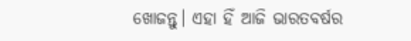ଖୋଜନ୍ତୁ। ଏହା ହିଁ ଆଜି ଭାରତବର୍ଷର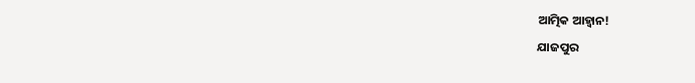ଆତ୍ମିକ ଆହ୍ୱାନ!
ଯାଜପୁର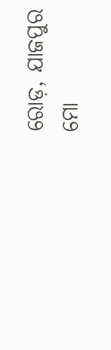ରୋଡ଼, ଯାଜପୁର
ମୋ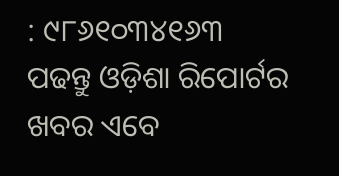: ୯୮୬୧୦୩୪୧୬୩
ପଢନ୍ତୁ ଓଡ଼ିଶା ରିପୋର୍ଟର ଖବର ଏବେ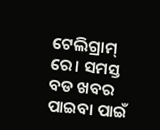ଟେଲିଗ୍ରାମ୍ ରେ। ସମସ୍ତ ବଡ ଖବର ପାଇବା ପାଇଁ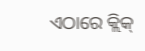ଏଠାରେ କ୍ଲିକ୍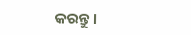କରନ୍ତୁ।